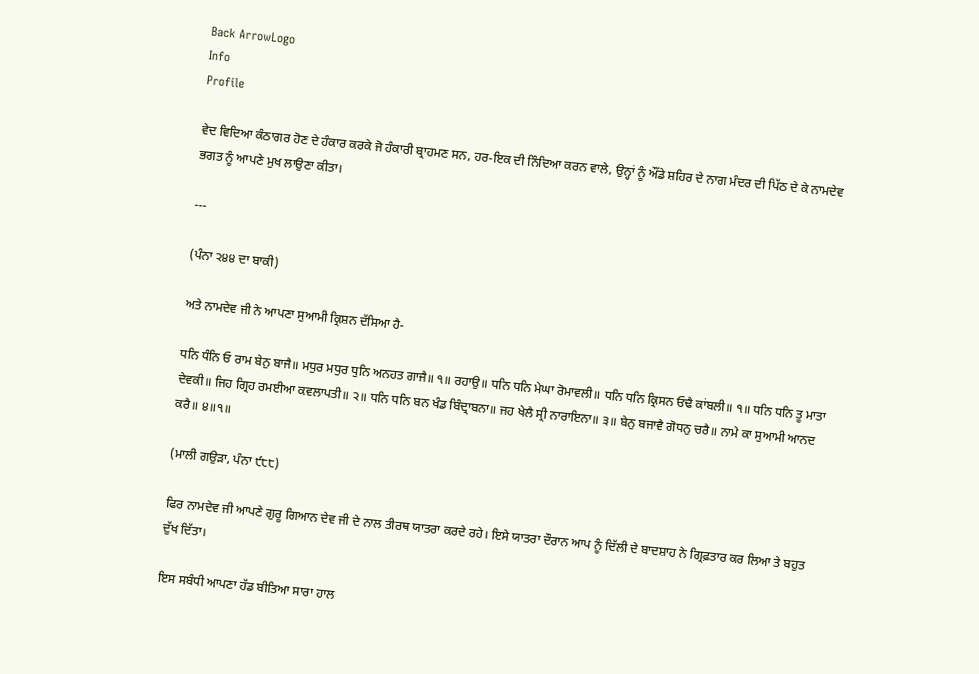Back ArrowLogo
Info
Profile

ਵੇਦ ਵਿਦਿਆ ਕੰਠਾਗਰ ਹੋਣ ਦੇ ਹੰਕਾਰ ਕਰਕੇ ਜੋ ਹੰਕਾਰੀ ਬ੍ਰਾਹਮਣ ਸਨ, ਹਰ-ਇਕ ਦੀ ਨਿੰਦਿਆ ਕਰਨ ਵਾਲੇ, ਉਨ੍ਹਾਂ ਨੂੰ ਔਂਡੇ ਸ਼ਹਿਰ ਦੇ ਨਾਗ ਮੰਦਰ ਦੀ ਪਿੱਠ ਦੇ ਕੇ ਨਾਮਦੇਵ ਭਗਤ ਨੂੰ ਆਪਣੇ ਮੁਖ ਲਾਉਣਾ ਕੀਤਾ।

---

(ਪੰਨਾ ੨੪੪ ਦਾ ਬਾਕੀ)

ਅਤੇ ਨਾਮਦੇਵ ਜੀ ਨੇ ਆਪਣਾ ਸੁਆਮੀ ਕ੍ਰਿਸ਼ਨ ਦੱਸਿਆ ਹੈ-

ਧਨਿ ਧੰਨਿ ਓ ਰਾਮ ਬੇਨੁ ਬਾਜੈ॥ ਮਧੁਰ ਮਧੁਰ ਧੁਨਿ ਅਨਹਤ ਗਾਜੈ॥ ੧॥ ਰਹਾਉ॥ ਧਨਿ ਧਨਿ ਮੇਘਾ ਰੋਮਾਵਲੀ॥ ਧਨਿ ਧਨਿ ਕ੍ਰਿਸਨ ਓਢੈ ਕਾਂਬਲੀ॥ ੧॥ ਧਨਿ ਧਨਿ ਤੂ ਮਾਤਾ ਦੇਵਕੀ॥ ਜਿਹ ਗ੍ਰਿਹ ਰਮਈਆ ਕਵਲਾਪਤੀ॥ ੨॥ ਧਨਿ ਧਨਿ ਬਨ ਖੰਡ ਬਿੰਦ੍ਰਾਬਨਾ॥ ਜਹ ਖੇਲੈ ਸ੍ਰੀ ਨਾਰਾਇਨਾ॥ ੩॥ ਬੇਨੁ ਬਜਾਵੈ ਗੋਧਨੁ ਚਰੈ॥ ਨਾਮੇ ਕਾ ਸੁਆਮੀ ਆਨਦ ਕਰੈ॥ ੪॥੧॥

(ਮਾਲੀ ਗਉੜਾ, ਪੰਨਾ ੯੮੮)

ਫਿਰ ਨਾਮਦੇਵ ਜੀ ਆਪਣੇ ਗੁਰੂ ਗਿਆਨ ਦੇਵ ਜੀ ਦੇ ਨਾਲ ਤੀਰਥ ਯਾਤਰਾ ਕਰਦੇ ਰਹੇ। ਇਸੇ ਯਾਤਰਾ ਦੌਰਾਨ ਆਪ ਨੂੰ ਦਿੱਲੀ ਦੇ ਬਾਦਸ਼ਾਹ ਨੇ ਗ੍ਰਿਫ਼ਤਾਰ ਕਰ ਲਿਆ ਤੇ ਬਹੁਤ ਦੁੱਖ ਦਿੱਤਾ।

ਇਸ ਸਬੰਧੀ ਆਪਣਾ ਹੱਡ ਬੀਤਿਆ ਸਾਰਾ ਹਾਲ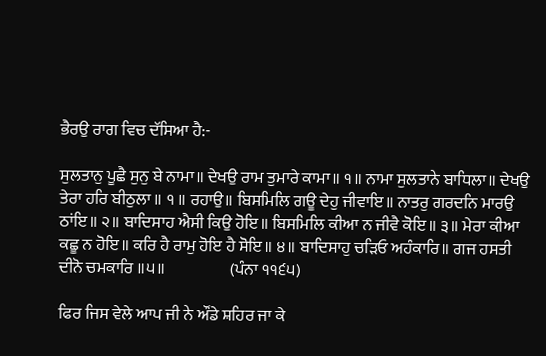ਭੈਰਉ ਰਾਗ ਵਿਚ ਦੱਸਿਆ ਹੈ:-

ਸੁਲਤਾਨੁ ਪੂਛੈ ਸੁਨੁ ਬੇ ਨਾਮਾ॥ ਦੇਖਉ ਰਾਮ ਤੁਮਾਰੇ ਕਾਮਾ॥ ੧॥ ਨਾਮਾ ਸੁਲਤਾਨੇ ਬਾਧਿਲਾ॥ ਦੇਖਉ ਤੇਰਾ ਹਰਿ ਬੀਠੁਲਾ ॥ ੧ ॥ ਰਹਾਉ॥ ਬਿਸਮਿਲਿ ਗਊ ਦੇਹੁ ਜੀਵਾਇ॥ ਨਾਤਰੁ ਗਰਦਨਿ ਮਾਰਉ ਠਾਂਇ॥ ੨॥ ਬਾਦਿਸਾਹ ਐਸੀ ਕਿਉ ਹੋਇ॥ ਬਿਸਮਿਲਿ ਕੀਆ ਨ ਜੀਵੈ ਕੋਇ॥ ੩॥ ਮੇਰਾ ਕੀਆ ਕਛੂ ਨ ਹੋਇ॥ ਕਰਿ ਹੈ ਰਾਮੁ ਹੋਇ ਹੈ ਸੋਇ॥ ੪॥ ਬਾਦਿਸਾਹੁ ਚੜਿਓ ਅਹੰਕਾਰਿ॥ ਗਜ ਹਸਤੀ ਦੀਨੋ ਚਮਕਾਰਿ ॥੫॥                    (ਪੰਨਾ ੧੧੬੫)

ਫਿਰ ਜਿਸ ਵੇਲੇ ਆਪ ਜੀ ਨੇ ਔਂਡੇ ਸ਼ਹਿਰ ਜਾ ਕੇ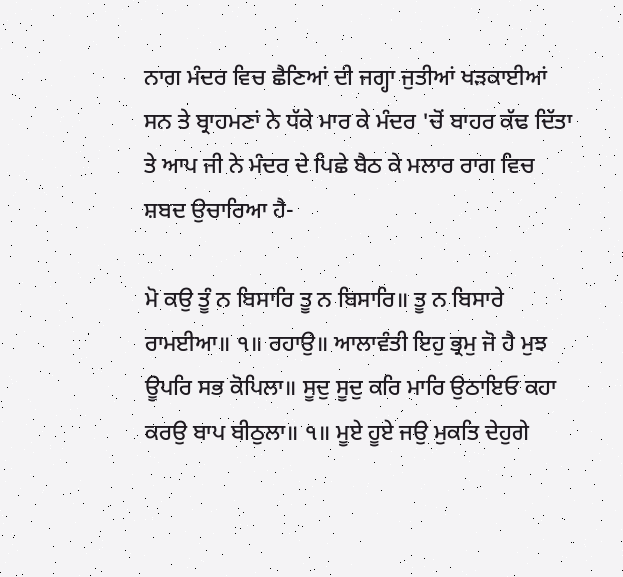ਨਾਗ ਮੰਦਰ ਵਿਚ ਛੈਣਿਆਂ ਦੀ ਜਗ੍ਹਾ ਜੁਤੀਆਂ ਖੜਕਾਈਆਂ ਸਨ ਤੇ ਬ੍ਰਾਹਮਣਾਂ ਨੇ ਧੱਕੇ ਮਾਰ ਕੇ ਮੰਦਰ 'ਚੋਂ ਬਾਹਰ ਕੱਢ ਦਿੱਤਾ ਤੇ ਆਪ ਜੀ ਨੇ ਮੰਦਰ ਦੇ ਪਿਛੇ ਬੈਠ ਕੇ ਮਲਾਰ ਰਾਗ ਵਿਚ ਸ਼ਬਦ ਉਚਾਰਿਆ ਹੈ-

ਮੋ ਕਉ ਤੂੰ ਨ ਬਿਸਾਰਿ ਤੂ ਨ ਬਿਸਾਰਿ॥ ਤੂ ਨ ਬਿਸਾਰੇ ਰਾਮਈਆ॥ ੧॥ ਰਹਾਉ॥ ਆਲਾਵੰਤੀ ਇਹੁ ਭ੍ਰਮੁ ਜੋ ਹੈ ਮੁਝ ਊਪਰਿ ਸਭ ਕੋਪਿਲਾ॥ ਸੂਦੁ ਸੂਦੁ ਕਰਿ ਮਾਰਿ ਉਠਾਇਓ ਕਹਾ ਕਰਉ ਬਾਪ ਬੀਠੁਲਾ॥ ੧॥ ਮੂਏ ਹੂਏ ਜਉ ਮੁਕਤਿ ਦੇਹੁਗੇ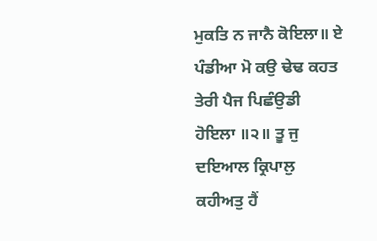ਮੁਕਤਿ ਨ ਜਾਨੈ ਕੋਇਲਾ॥ ਏ ਪੰਡੀਆ ਮੋ ਕਉ ਢੇਢ ਕਹਤ ਤੇਰੀ ਪੈਜ ਪਿਛੰਉਡੀ ਹੋਇਲਾ ॥੨॥ ਤੂ ਜੁ ਦਇਆਲ ਕ੍ਰਿਪਾਲੁ ਕਹੀਅਤੁ ਹੈਂ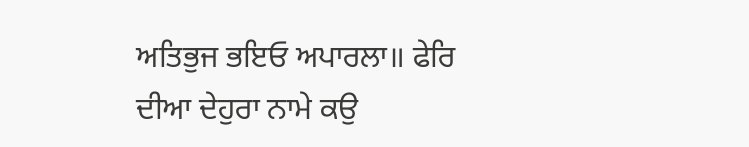ਅਤਿਭੁਜ ਭਇਓ ਅਪਾਰਲਾ॥ ਫੇਰਿ ਦੀਆ ਦੇਹੁਰਾ ਨਾਮੇ ਕਉ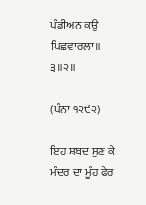ਪੰਡੀਅਨ ਕਉ ਪਿਛਵਾਰਲਾ॥ ੩॥੨॥

(ਪੰਨਾ ੧੨੯੨)

ਇਹ ਸ਼ਬਦ ਸੁਣ ਕੇ ਮੰਦਰ ਦਾ ਮੂੰਹ ਫੇਰ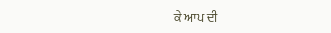ਕੇ ਆਪ ਦੀ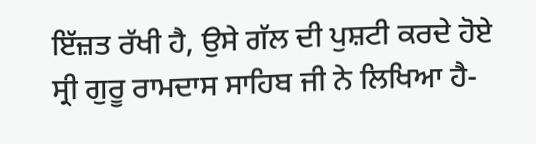ਇੱਜ਼ਤ ਰੱਖੀ ਹੈ, ਉਸੇ ਗੱਲ ਦੀ ਪੁਸ਼ਟੀ ਕਰਦੇ ਹੋਏ ਸ੍ਰੀ ਗੁਰੂ ਰਾਮਦਾਸ ਸਾਹਿਬ ਜੀ ਨੇ ਲਿਖਿਆ ਹੈ-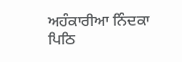ਅਹੰਕਾਰੀਆ ਨਿੰਦਕਾ ਪਿਠਿ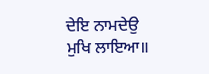ਦੇਇ ਨਾਮਦੇਉ ਮੁਖਿ ਲਾਇਆ॥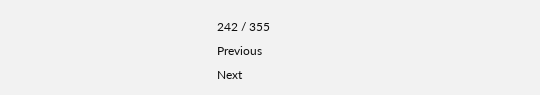242 / 355
Previous
Next